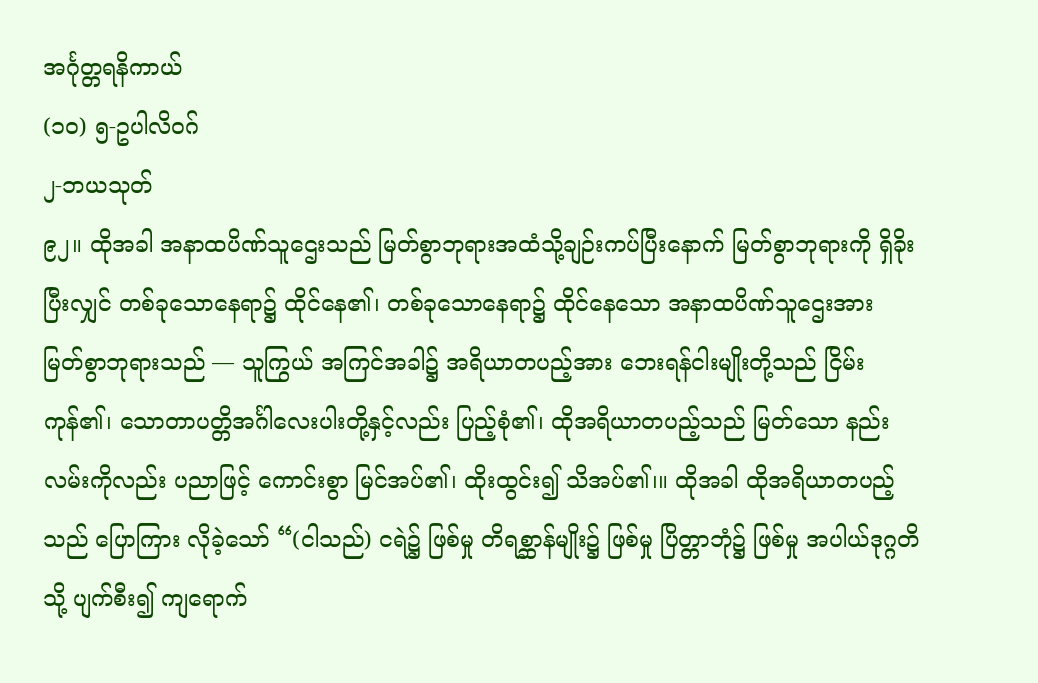အင်္ဂုတ္တရနိကာယ်
(၁ဝ) ၅-ဥပါလိဝဂ်
၂-ဘယသုတ်
၉၂။ ထိုအခါ အနာထပိဏ်သူဌေးသည် မြတ်စွာဘုရားအထံသို့ချဉ်းကပ်ပြီးနောက် မြတ်စွာဘုရားကို ရှိခိုးပြီးလျှင် တစ်ခုသောနေရာ၌ ထိုင်နေ၏၊ တစ်ခုသောနေရာ၌ ထိုင်နေသော အနာထပိဏ်သူဌေးအား မြတ်စွာဘုရားသည် — သူကြွယ် အကြင်အခါ၌ အရိယာတပည့်အား ဘေးရန်ငါးမျိုးတို့သည် ငြိမ်းကုန်၏၊ သောတာပတ္တိအင်္ဂါလေးပါးတို့နှင့်လည်း ပြည့်စုံ၏၊ ထိုအရိယာတပည့်သည် မြတ်သော နည်းလမ်းကိုလည်း ပညာဖြင့် ကောင်းစွာ မြင်အပ်၏၊ ထိုးထွင်း၍ သိအပ်၏၊။ ထိုအခါ ထိုအရိယာတပည့်သည် ပြောကြား လိုခဲ့သော် “(ငါသည်) ငရဲ၌ ဖြစ်မှု တိရစ္ဆာန်မျိုး၌ ဖြစ်မှု ပြိတ္တာဘုံ၌ ဖြစ်မှု အပါယ်ဒုဂ္ဂတိသို့ ပျက်စီး၍ ကျရောက်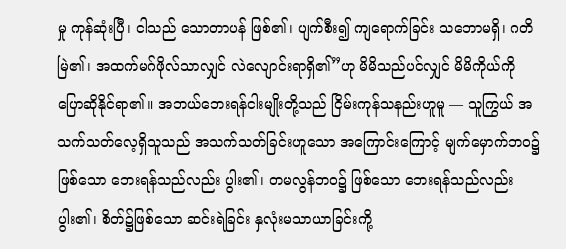မှု ကုန်ဆုံးပြီ၊ ငါသည် သောတာပန် ဖြစ်၏၊ ပျက်စီး၍ ကျရောက်ခြင်း သဘောမရှိ၊ ဂတိမြဲ၏၊ အထက်မဂ်ဖိုလ်သာလျှင် လဲလျောင်းရာရှိ၏”ဟု မိမိသည်ပင်လျှင် မိမိကိုယ်ကို ပြောဆိုနိုင်ရာ၏။ အဘယ်ဘေးရန်ငါးမျိုးတို့သည် ငြိမ်းကုန်သနည်းဟူမူ — သူကြွယ် အသက်သတ်လေ့ရှိသူသည် အသက်သတ်ခြင်းဟူသော အကြောင်းကြောင့် မျက်မှောက်ဘဝ၌ ဖြစ်သော ဘေးရန်သည်လည်း ပွါး၏၊ တမလွန်ဘဝ၌ ဖြစ်သော ဘေးရန်သည်လည်း ပွါး၏၊ စိတ်၌ဖြစ်သော ဆင်းရဲခြင်း နှလုံးမသာယာခြင်းကို့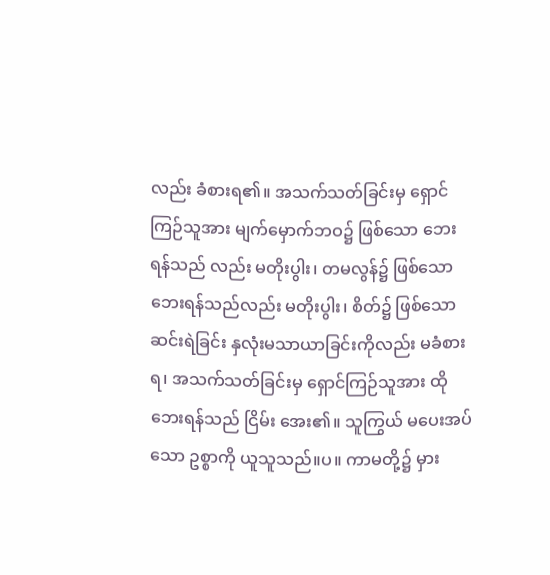လည်း ခံစားရ၏။ အသက်သတ်ခြင်းမှ ရှောင်ကြဉ်သူအား မျက်မှောက်ဘဝ၌ ဖြစ်သော ဘေးရန်သည် လည်း မတိုးပွါး၊ တမလွန်၌ ဖြစ်သော ဘေးရန်သည်လည်း မတိုးပွါး၊ စိတ်၌ ဖြစ်သော ဆင်းရဲခြင်း နှလုံးမသာယာခြင်းကိုလည်း မခံစားရ၊ အသက်သတ်ခြင်းမှ ရှောင်ကြဉ်သူအား ထိုဘေးရန်သည် ငြိမ်း အေး၏။ သူကြွယ် မပေးအပ်သော ဥစ္စာကို ယူသူသည်။ပ။ ကာမတို့၌ မှား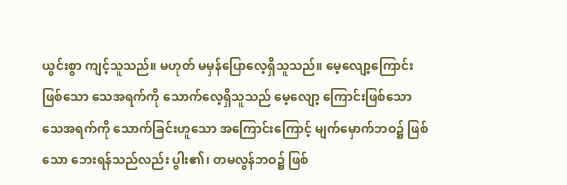ယွင်းစွာ ကျင့်သူသည်။ မဟုတ် မမှန်ပြောလေ့ရှိသူသည်။ မေ့လျော့ကြောင်းဖြစ်သော သေအရက်ကို သောက်လေ့ရှိသူသည် မေ့လျော့ ကြောင်းဖြစ်သော သေအရက်ကို သောက်ခြင်းဟူသော အကြောင်းကြောင့် မျက်မှောက်ဘဝ၌ ဖြစ်သော ဘေးရန်သည်လည်း ပွါး၏၊ တမလွန်ဘဝ၌ ဖြစ်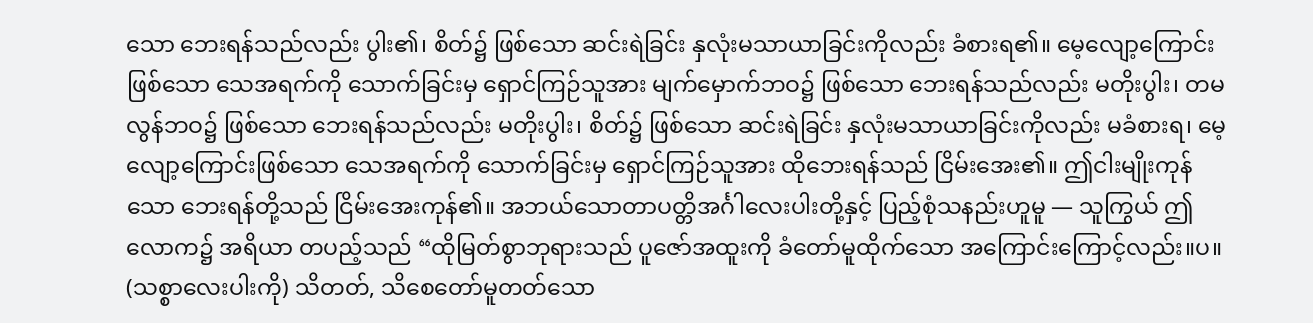သော ဘေးရန်သည်လည်း ပွါး၏၊ စိတ်၌ ဖြစ်သော ဆင်းရဲခြင်း နှလုံးမသာယာခြင်းကိုလည်း ခံစားရ၏။ မေ့လျော့ကြောင်းဖြစ်သော သေအရက်ကို သောက်ခြင်းမှ ရှောင်ကြဉ်သူအား မျက်မှောက်ဘဝ၌ ဖြစ်သော ဘေးရန်သည်လည်း မတိုးပွါး၊ တမလွန်ဘဝ၌ ဖြစ်သော ဘေးရန်သည်လည်း မတိုးပွါး၊ စိတ်၌ ဖြစ်သော ဆင်းရဲခြင်း နှလုံးမသာယာခြင်းကိုလည်း မခံစားရ၊ မေ့လျော့ကြောင်းဖြစ်သော သေအရက်ကို သောက်ခြင်းမှ ရှောင်ကြဉ်သူအား ထိုဘေးရန်သည် ငြိမ်းအေး၏။ ဤငါးမျိုးကုန်သော ဘေးရန်တို့သည် ငြိမ်းအေးကုန်၏။ အဘယ်သောတာပတ္တိအင်္ဂါလေးပါးတို့နှင့် ပြည့်စုံသနည်းဟူမူ — သူကြွယ် ဤလောက၌ အရိယာ တပည့်သည် “ထိုမြတ်စွာဘုရားသည် ပူဇော်အထူးကို ခံတော်မူထိုက်သော အကြောင်းကြောင့်လည်း။ပ။ (သစ္စာလေးပါးကို) သိတတ်, သိစေတော်မူတတ်သော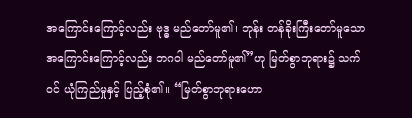အကြောင်းကြောင့်လည်း ဗုဒ္ဓ မည်တော်မူ၏၊ ဘုန်း တန်ခိုးကြီးတော်မူသော အကြောင်းကြောင့်လည်း ဘဂဝါ မည်တော်မူ၏”ဟု မြတ်စွာဘုရား၌ သက်ဝင် ယုံကြည်မှုနှင့် ပြည့်စုံ၏။ “မြတ်စွာဘုရားဟော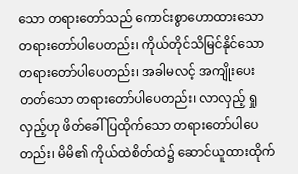သော တရားတော်သည် ကောင်းစွာဟောထားသော တရားတော်ပါပေတည်း၊ ကိုယ်တိုင်သိမြင်နိုင်သော တရားတော်ပါပေတည်း၊ အခါမလင့် အကျိုးပေးတတ်သော တရားတော်ပါပေတည်း၊ လာလှည့် ရှုလှည့်ဟု ဖိတ်ခေါ်ပြထိုက်သော တရားတော်ပါပေတည်း၊ မိမိ၏ ကိုယ်ထဲစိတ်ထဲ၌ ဆောင်ယူထားထိုက်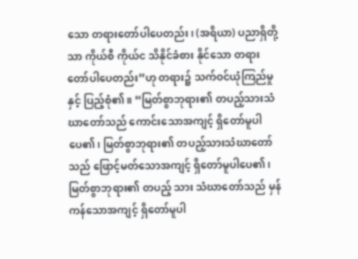သော တရားတော်ပါပေတည်း၊ (အရိယာ) ပညာရှိတို့သာ ကိုယ်စီ ကိုယ်င သိနိုင်ခံစား နိုင်သော တရားတော်ပါပေတည်း”ဟု တရား၌ သက်ဝင်ယုံကြည်မှုနှင့် ပြည့်စုံ၏။ “မြတ်စွာဘုရား၏ တပည့်သားသံဃာတော်သည် ကောင်းသောအကျင့် ရှိတော်မူပါပေ၏၊ မြတ်စွာဘုရား၏ တပည့်သားသံဃာတော်သည် ဖြောင့်မတ်သောအကျင့် ရှိတော်မူပါပေ၏၊ မြတ်စွာဘုရား၏ တပည့် သား သံဃာတော်သည် မှန်ကန်သောအကျင့် ရှိတော်မူပါ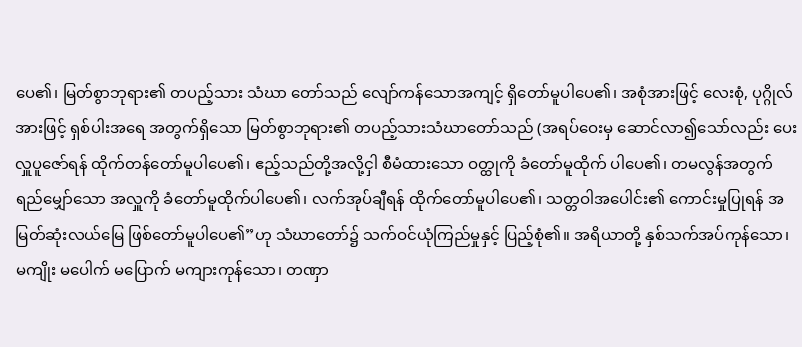ပေ၏၊ မြတ်စွာဘုရား၏ တပည့်သား သံဃာ တော်သည် လျော်ကန်သောအကျင့် ရှိတော်မူပါပေ၏၊ အစုံအားဖြင့် လေးစုံ, ပုဂ္ဂိုလ်အားဖြင့် ရှစ်ပါးအရေ အတွက်ရှိသော မြတ်စွာဘုရား၏ တပည့်သားသံဃာတော်သည် (အရပ်ဝေးမှ ဆောင်လာ၍သော်လည်း ပေးလှူပူဇော်ရန် ထိုက်တန်တော်မူပါပေ၏၊ ဧည့်သည်တို့အလို့ငှါ စီမံထားသော ဝတ္ထုကို ခံတော်မူထိုက် ပါပေ၏၊ တမလွန်အတွက် ရည်မျှော်သော အလှူကို ခံတော်မူထိုက်ပါပေ၏၊ လက်အုပ်ချီရန် ထိုက်တော်မူပါပေ၏၊ သတ္တဝါအပေါင်း၏ ကောင်းမှုပြုရန် အမြတ်ဆုံးလယ်မြေ ဖြစ်တော်မူပါပေ၏”ဟု သံဃာတော်၌ သက်ဝင်ယုံကြည်မှုနှင့် ပြည့်စုံ၏။ အရိယာတို့ နှစ်သက်အပ်ကုန်သော၊ မကျိုး မပေါက် မပြောက် မကျားကုန်သော၊ တဏှာ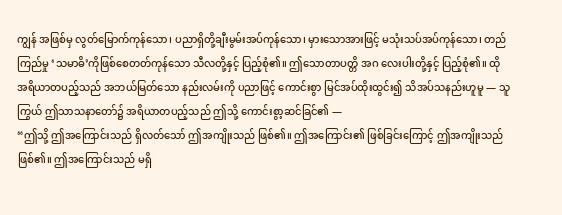ကျွန် အဖြစ်မှ လွတ်မြောက်ကုန်သော၊ ပညာရှိတို့ချီးမွမ်းအပ်ကုန်သော၊ မှားသောအားဖြင့် မသုံးသပ်အပ်ကုန်သော၊ တည်ကြည်မှု ‘သမာဓိ’ကိုဖြစ်စေတတ်ကုန်သော သီလတို့နှင့် ပြည့်စုံ၏။ ဤသောတာပတ္တိ အဂ လေးပါးတို့နှင့် ပြည့်စုံ၏။ ထိုအရိယာတပည့်သည် အဘယ်မြတ်သော နည်းလမ်းကို ပညာဖြင့် ကောင်းစွာ မြင်အပ်ထိုးထွင်း၍ သိအပ်သနည်းဟူမူ — သူကြွယ် ဤသာသနာတော်၌ အရိယာတပည့်သည် ဤသို့ ကောင်းစွာ့ဆင်ခြင်၏ —
“ဤသို့ ဤအကြောင်းသည် ရှိလတ်သော် ဤအကျိုးသည် ဖြစ်၏။ ဤအကြောင်း၏ ဖြစ်ခြင်းကြောင့် ဤအကျိုးသည် ဖြစ်၏။ ဤအကြောင်းသည် မရှိ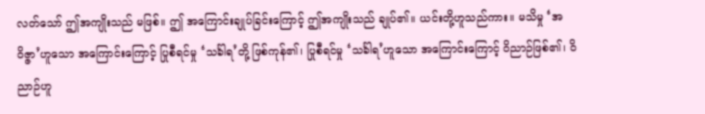လတ်သော် ဤအကျိုးသည် မဖြစ်။ ဤ အကြောင်းချုပ်ခြင်းကြောင့် ဤအကျိုးသည် ချုပ်၏။ ယင်းတို့ဟူသည်ကား။ မသိမှု ‘အဝိဇ္ဇာ’ဟူသော အကြောင်းကြောင့် ပြုစီရင်မှု ‘သင်္ခါရ’တို့ ဖြစ်ကုန်၏၊ ပြုစီရင်မှု ‘သင်္ခါရ’ဟူသော အကြောင်းကြောင့် ဝိညာဉ်ဖြစ်၏၊ ဝိညာဉ်ဟူ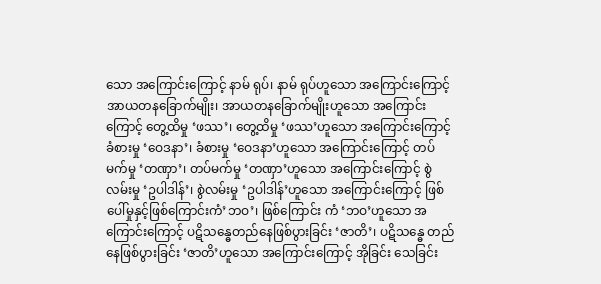သော အကြောင်းကြောင့် နာမ် ရုပ်၊ နာမ် ရုပ်ဟူသော အကြောင်းကြောင့် အာယတနခြောက်မျိုး၊ အာယတနခြောက်မျိုးဟူသော အကြောင်းကြောင့် တွေ့ထိမှု ‘ဖဿ’၊ တွေ့ထိမှု ‘ဖဿ’ဟူသော အကြောင်းကြောင့် ခံစားမှု ‘ဝေဒနာ’၊ ခံစားမှု ‘ဝေဒနာ’ဟူသော အကြောင်းကြောင့် တပ်မက်မှု ‘တဏှာ’၊ တပ်မက်မှု ‘တဏှာ’ဟူသော အကြောင်းကြောင့် စွဲလမ်းမှု ‘ဥပါဒါန်’၊ စွဲလမ်းမှု ‘ဥပါဒါန်’ဟူသော အကြောင်းကြောင့် ဖြစ်ပေါ်မှုနှင့်ဖြစ်ကြောင်းကံ’ဘဝ’၊ ဖြစ်ကြောင်း ကံ ‘ဘဝ’ဟူသော အကြောင်းကြောင့် ပဋိသန္ဓေတည်နေဖြစ်ပွားခြင်း ‘ဇာတိ’၊ ပဋိသန္ဓေ တည်နေဖြစ်ပွားခြင်း ‘ဇာတိ’ဟူသော အကြောင်းကြောင့် အိုခြင်း သေခြင်း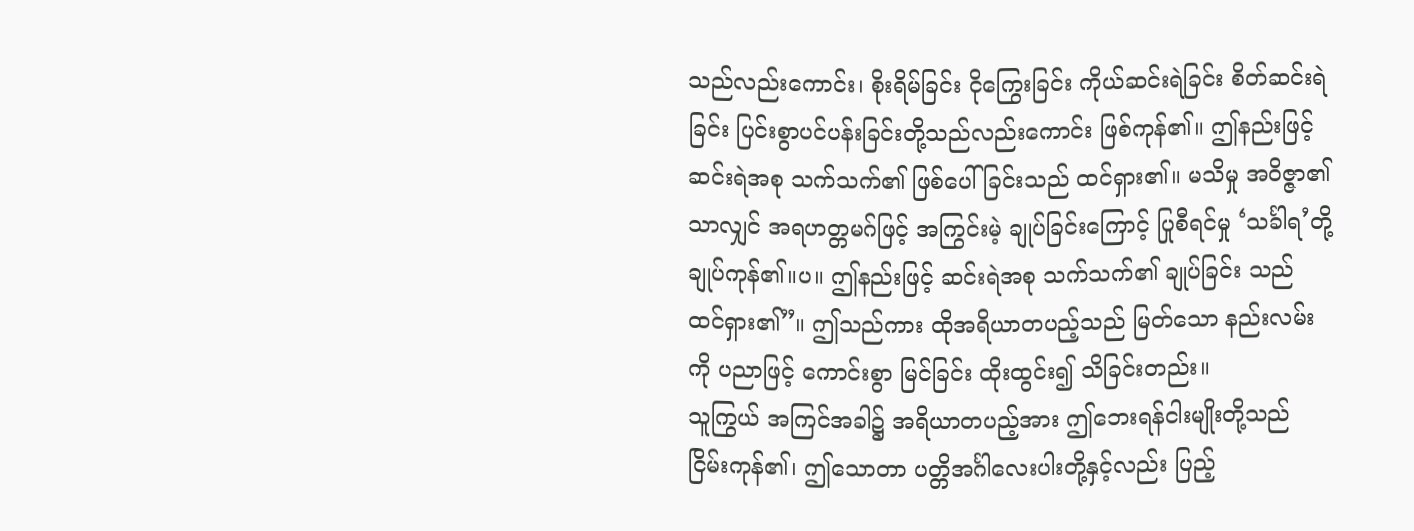သည်လည်းကောင်း၊ စိုးရိမ်ခြင်း ငိုကြွေးခြင်း ကိုယ်ဆင်းရဲခြင်း စိတ်ဆင်းရဲခြင်း ပြင်းစွာပင်ပန်းခြင်းတို့သည်လည်းကောင်း ဖြစ်ကုန်၏။ ဤနည်းဖြင့် ဆင်းရဲအစု သက်သက်၏ ဖြစ်ပေါ်ခြင်းသည် ထင်ရှား၏။ မသိမှု အဝိဇ္ဇာ၏သာလျှင် အရဟတ္တမဂ်ဖြင့် အကြွင်းမဲ့ ချုပ်ခြင်းကြောင့် ပြုစီရင်မှု ‘သင်္ခါရ’တို့ချုပ်ကုန်၏။ပ။ ဤနည်းဖြင့် ဆင်းရဲအစု သက်သက်၏ ချုပ်ခြင်း သည် ထင်ရှား၏”။ ဤသည်ကား ထိုအရိယာတပည့်သည် မြတ်သော နည်းလမ်းကို ပညာဖြင့် ကောင်းစွာ မြင်ခြင်း ထိုးထွင်း၍ သိခြင်းတည်း။
သူကြွယ် အကြင်အခါ၌ အရိယာတပည့်အား ဤဘေးရန်ငါးမျိုးတို့သည် ငြိမ်းကုန်၏၊ ဤသောတာ ပတ္တိအင်္ဂါလေးပါးတို့နှင့်လည်း ပြည့်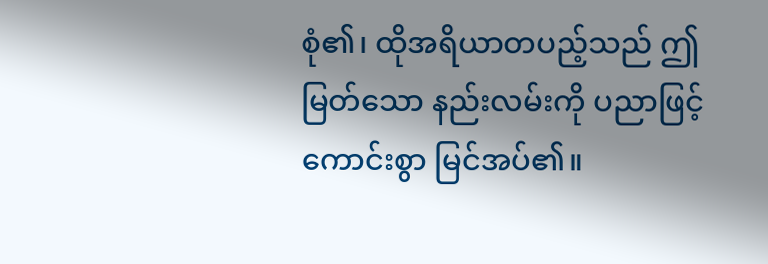စုံ၏၊ ထိုအရိယာတပည့်သည် ဤမြတ်သော နည်းလမ်းကို ပညာဖြင့် ကောင်းစွာ မြင်အပ်၏။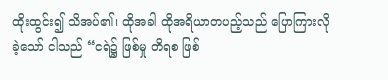ထိုးထွင်း၍ သိအပ်၏၊ ထိုအခါ ထိုအရိယာတပည့်သည် ပြောကြားလိုခဲ့သော် ငါသည် “ငရဲ၌ ဖြစ်မှု တိရစ ဖြစ်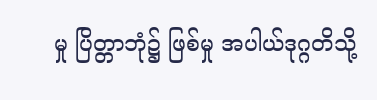မှု ပြိတ္တာဘုံ၌ ဖြစ်မှု အပါယ်ဒုဂ္ဂတိသို့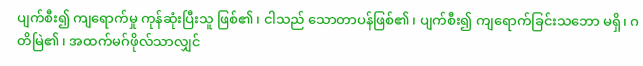ပျက်စီး၍ ကျရောက်မှု ကုန်ဆုံးပြီးသူ ဖြစ်၏၊ ငါသည် သောတာပန်ဖြစ်၏၊ ပျက်စီး၍ ကျရောက်ခြင်းသဘော မရှိ၊ ဂတိမြဲ၏၊ အထက်မဂ်ဖိုလ်သာလျှင်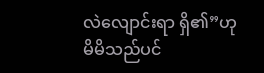လဲလျောင်းရာ ရှိ၏”ဟု မိမိသည်ပင်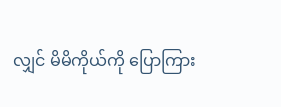လျှင် မိမိကိုယ်ကို ပြောကြား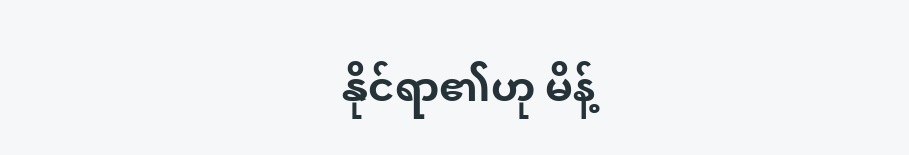နိုင်ရာ၏ဟု မိန့်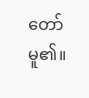တော်မူ၏။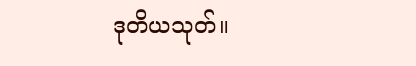ဒုတိယသုတ်။